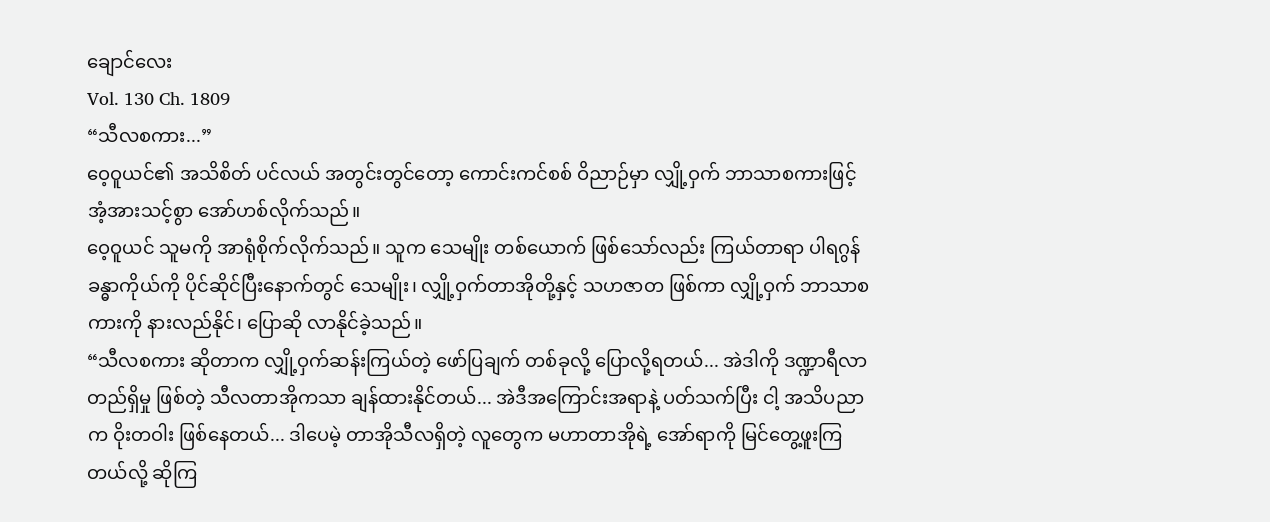ချောင်လေး
Vol. 130 Ch. 1809
“သီလစကား...”
ဝေ့ဝူယင်၏ အသိစိတ် ပင်လယ် အတွင်းတွင်တော့ ကောင်းကင်စစ် ဝိညာဉ်မှာ လျှို့ဝှက် ဘာသာစကားဖြင့် အံ့အားသင့်စွာ အော်ဟစ်လိုက်သည်။
ဝေ့ဝူယင် သူမကို အာရုံစိုက်လိုက်သည်။ သူက သေမျိုး တစ်ယောက် ဖြစ်သော်လည်း ကြယ်တာရာ ပါရဂွန် ခန္ဓာကိုယ်ကို ပိုင်ဆိုင်ပြီးနောက်တွင် သေမျိုး၊ လျှို့ဝှက်တာအိုတို့နှင့် သဟဇာတ ဖြစ်ကာ လျှို့ဝှက် ဘာသာစကားကို နားလည်နိုင်၊ ပြောဆို လာနိုင်ခဲ့သည်။
“သီလစကား ဆိုတာက လျှို့ဝှက်ဆန်းကြယ်တဲ့ ဖော်ပြချက် တစ်ခုလို့ ပြောလို့ရတယ်... အဲဒါကို ဒဏ္ဍာရီလာ တည်ရှိမှု ဖြစ်တဲ့ သီလတာအိုကသာ ချန်ထားနိုင်တယ်... အဲဒီအကြောင်းအရာနဲ့ ပတ်သက်ပြီး ငါ့ အသိပညာက ဝိုးတဝါး ဖြစ်နေတယ်... ဒါပေမဲ့ တာအိုသီလရှိတဲ့ လူတွေက မဟာတာအိုရဲ့ အော်ရာကို မြင်တွေ့ဖူးကြတယ်လို့ ဆိုကြ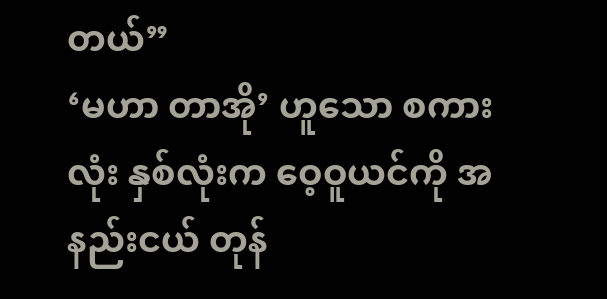တယ်”
‘မဟာ တာအို’ ဟူသော စကားလုံး နှစ်လုံးက ဝေ့ဝူယင်ကို အနည်းငယ် တုန်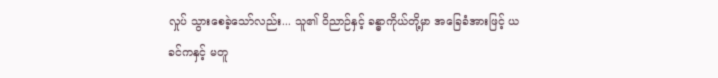လှုပ် သွားစေခဲ့သော်လည်း... သူ၏ ဝိညာဉ်နှင့် ခန္ဓာကိုယ်တို့မှာ အခြေခံအားဖြင့် ယခင်ကနှင့် မတူ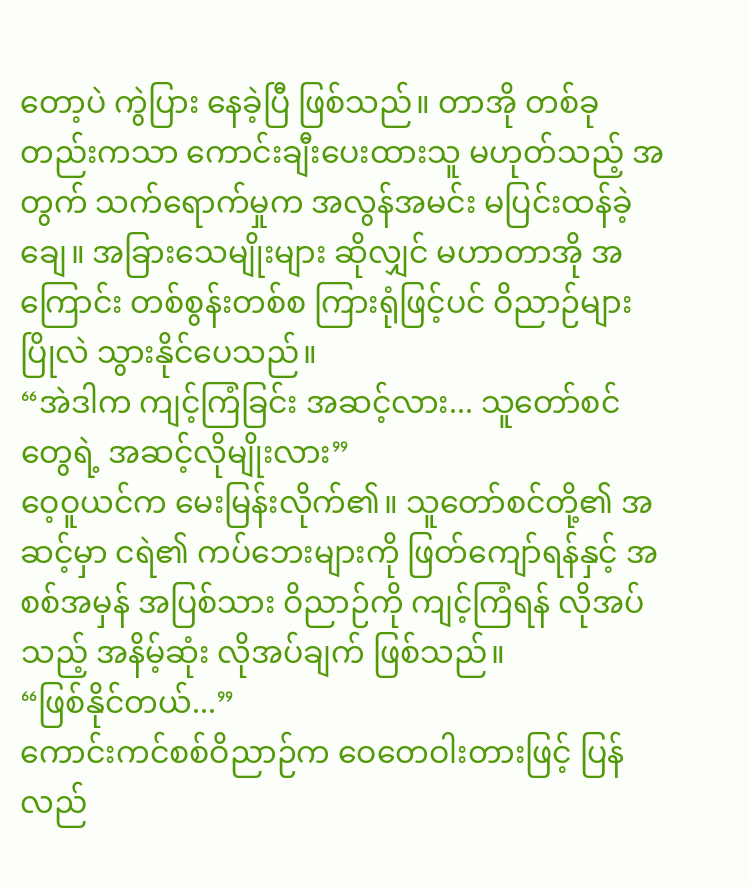တော့ပဲ ကွဲပြား နေခဲ့ပြီ ဖြစ်သည်။ တာအို တစ်ခုတည်းကသာ ကောင်းချီးပေးထားသူ မဟုတ်သည့် အတွက် သက်ရောက်မှုက အလွန်အမင်း မပြင်းထန်ခဲ့ချေ။ အခြားသေမျိုးများ ဆိုလျှင် မဟာတာအို အကြောင်း တစ်စွန်းတစ်စ ကြားရုံဖြင့်ပင် ဝိညာဉ်များ ပြိုလဲ သွားနိုင်ပေသည်။
“အဲဒါက ကျင့်ကြံခြင်း အဆင့်လား... သူတော်စင်တွေရဲ့ အဆင့်လိုမျိုးလား”
ဝေ့ဝူယင်က မေးမြန်းလိုက်၏။ သူတော်စင်တို့၏ အဆင့်မှာ ငရဲ၏ ကပ်ဘေးများကို ဖြတ်ကျော်ရန်နှင့် အစစ်အမှန် အပြစ်သား ဝိညာဉ်ကို ကျင့်ကြံရန် လိုအပ်သည့် အနိမ့်ဆုံး လိုအပ်ချက် ဖြစ်သည်။
“ဖြစ်နိုင်တယ်...”
ကောင်းကင်စစ်ဝိညာဉ်က ဝေတေဝါးတားဖြင့် ပြန်လည်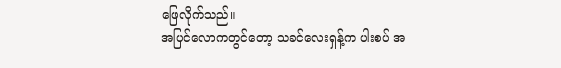ဖြေလိုက်သည်။
အပြင်လောကတွင်တော့ သခင်လေးရှန့်က ပါးစပ် အ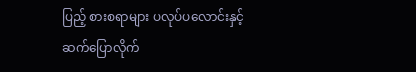ပြည့် စားစရာများ ပလုပ်ပလောင်းနှင့် ဆက်ပြောလိုက်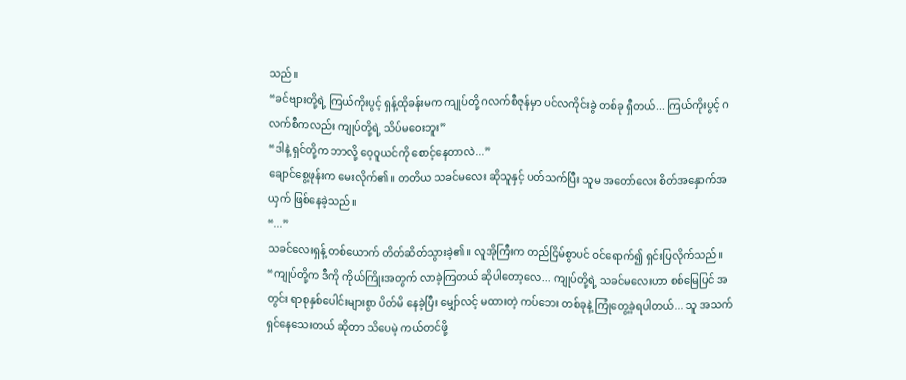သည်။
“ခင်ဗျားတို့ရဲ့ ကြယ်ကိုးပွင့် ရှန့်ထိုခန်းမက ကျုပ်တို့ ဂလက်စီဇုန်မှာ ပင်လကိုင်းခွဲ တစ်ခု ရှီတယ်... ကြယ်ကိုးပွင့် ဂလက်စီကလည်း ကျုပ်တို့ရဲ့ သိပ်မဝေးဘူး”
“ဒါနဲ့ ရှင်တို့က ဘာလို့ ဝေ့ဝူယင်ကို စောင့်နေတာလဲ...”
ချောင်စွေ့ဖုန်းက မေးလိုက်၏။ တတိယ သခင်မလေး ဆိုသူနှင့် ပတ်သက်ပြီး သူမ အတော်လေး စိတ်အနှောက်အယှက် ဖြစ်နေခဲ့သည်။
“...”
သခင်လေးရှန့် တစ်ယောက် တိတ်ဆိတ်သွားခဲ့၏။ လူအိုကြီးက တည်ငြိမ်စွာပင် ဝင်ရောက်၍ ရှင်းပြလိုက်သည်။
“ကျုပ်တို့က ဒီကို ကိုယ်ကြိုးအတွက် လာခဲ့ကြတယ် ဆိုပါတော့လေ... ကျုပ်တို့ရဲ့ သခင်မလေးဟာ စစ်မြေပြင် အတွင်း ရာစုနှစ်ပေါင်းများစွာ ပိတ်မိ နေခဲ့ပြီး မျှော်လင့် မထားတဲ့ ကပ်ဘေး တစ်ခုနဲ့ ကြုံတွေ့ခဲ့ရပါတယ်... သူ အသက်ရှင်နေသေးတယ် ဆိုတာ သိပေမဲ့ ကယ်တင်ဖို့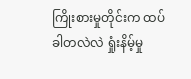ကြိုးစားမှုတိုင်းက ထပ်ခါတလဲလဲ ရှုံးနိမ့်မှု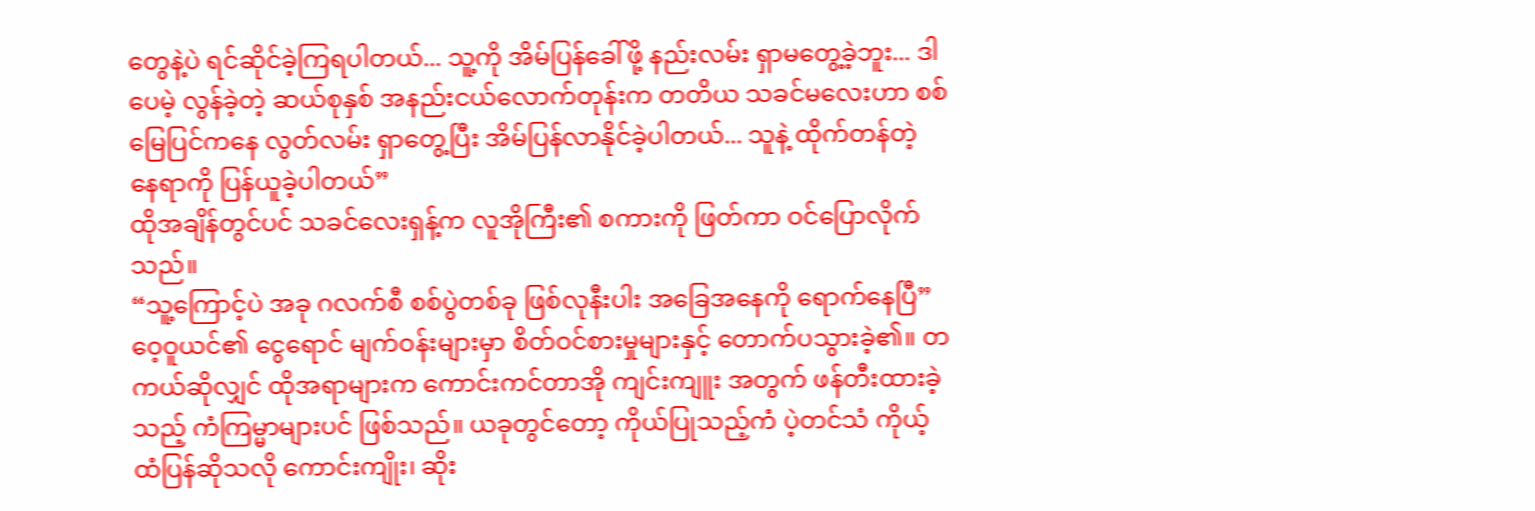တွေနဲ့ပဲ ရင်ဆိုင်ခဲ့ကြရပါတယ်... သူ့ကို အိမ်ပြန်ခေါ်ဖို့ နည်းလမ်း ရှာမတွေ့ခဲ့ဘူး... ဒါပေမဲ့ လွန်ခဲ့တဲ့ ဆယ်စုနှစ် အနည်းငယ်လောက်တုန်းက တတိယ သခင်မလေးဟာ စစ်မြေပြင်ကနေ လွတ်လမ်း ရှာတွေ့ပြီး အိမ်ပြန်လာနိုင်ခဲ့ပါတယ်... သူနဲ့ ထိုက်တန်တဲ့ နေရာကို ပြန်ယူခဲ့ပါတယ်”
ထိုအချိန်တွင်ပင် သခင်လေးရှန့်က လူအိုကြီး၏ စကားကို ဖြတ်ကာ ဝင်ပြောလိုက်သည်။
“သူ့ကြောင့်ပဲ အခု ဂလက်စီ စစ်ပွဲတစ်ခု ဖြစ်လုနီးပါး အခြေအနေကို ရောက်နေပြီ”
ဝေ့ဝူယင်၏ ငွေရောင် မျက်ဝန်းများမှာ စိတ်ဝင်စားမှုများနှင့် တောက်ပသွားခဲ့၏။ တကယ်ဆိုလျှင် ထိုအရာများက ကောင်းကင်တာအို ကျင်းကျူး အတွက် ဖန်တီးထားခဲ့သည့် ကံကြမ္မာများပင် ဖြစ်သည်။ ယခုတွင်တော့ ကိုယ်ပြုသည့်ကံ ပဲ့တင်သံ ကိုယ့်ထံပြန်ဆိုသလို ကောင်းကျိုး၊ ဆိုး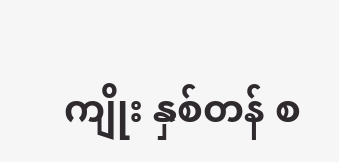ကျိုး နှစ်တန် စ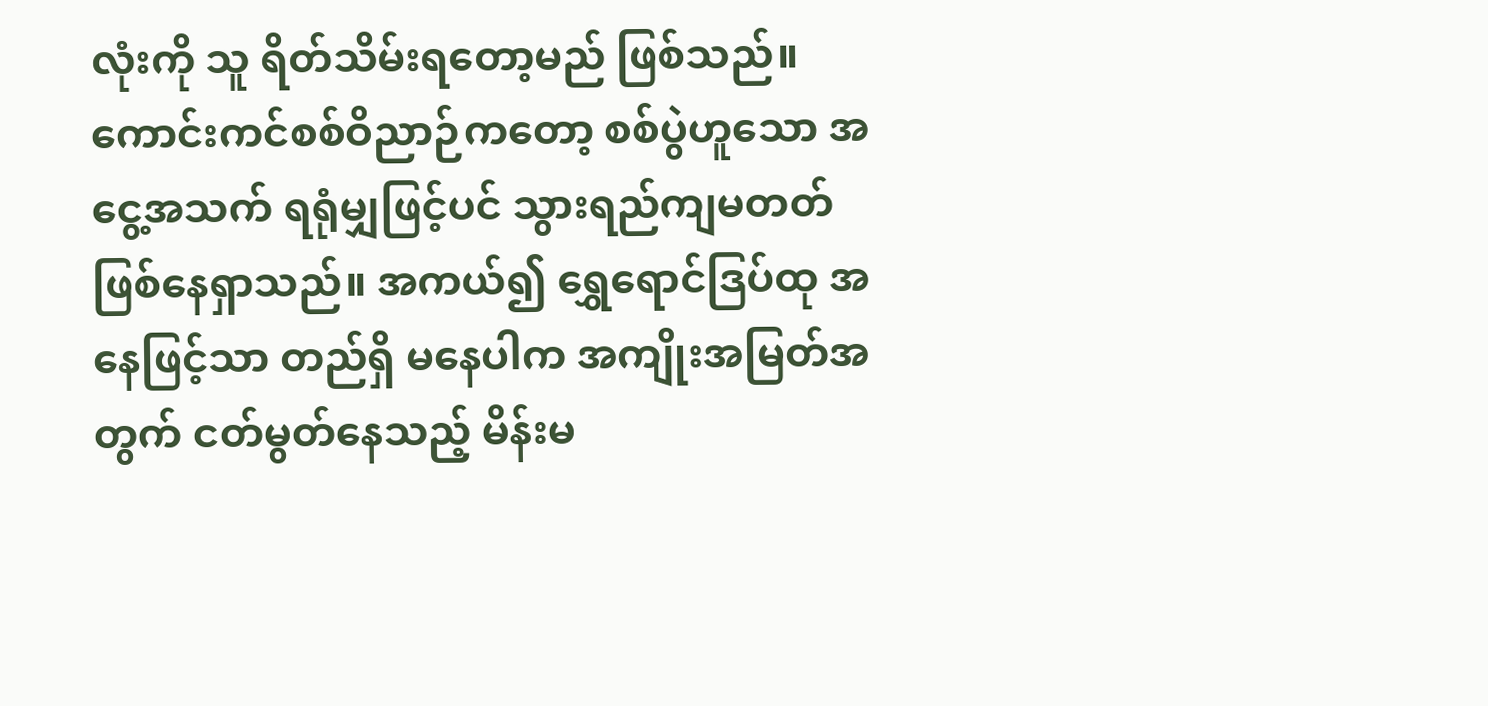လုံးကို သူ ရိတ်သိမ်းရတော့မည် ဖြစ်သည်။
ကောင်းကင်စစ်ဝိညာဉ်ကတော့ စစ်ပွဲဟူသော အငွေ့အသက် ရရုံမျှဖြင့်ပင် သွားရည်ကျမတတ် ဖြစ်နေရှာသည်။ အကယ်၍ ရွှေရောင်ဒြပ်ထု အနေဖြင့်သာ တည်ရှိ မနေပါက အကျိုးအမြတ်အတွက် ငတ်မွတ်နေသည့် မိန်းမ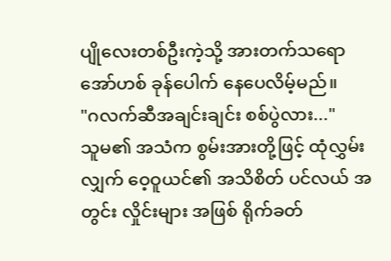ပျိုလေးတစ်ဦးကဲ့သို့ အားတက်သရော အော်ဟစ် ခုန်ပေါက် နေပေလိမ့်မည်။
"ဂလက်ဆီအချင်းချင်း စစ်ပွဲလား..."
သူမ၏ အသံက စွမ်းအားတို့ဖြင့် ထုံလွှမ်းလျှက် ဝေ့ဝူယင်၏ အသိစိတ် ပင်လယ် အတွင်း လှိုင်းများ အဖြစ် ရိုက်ခတ်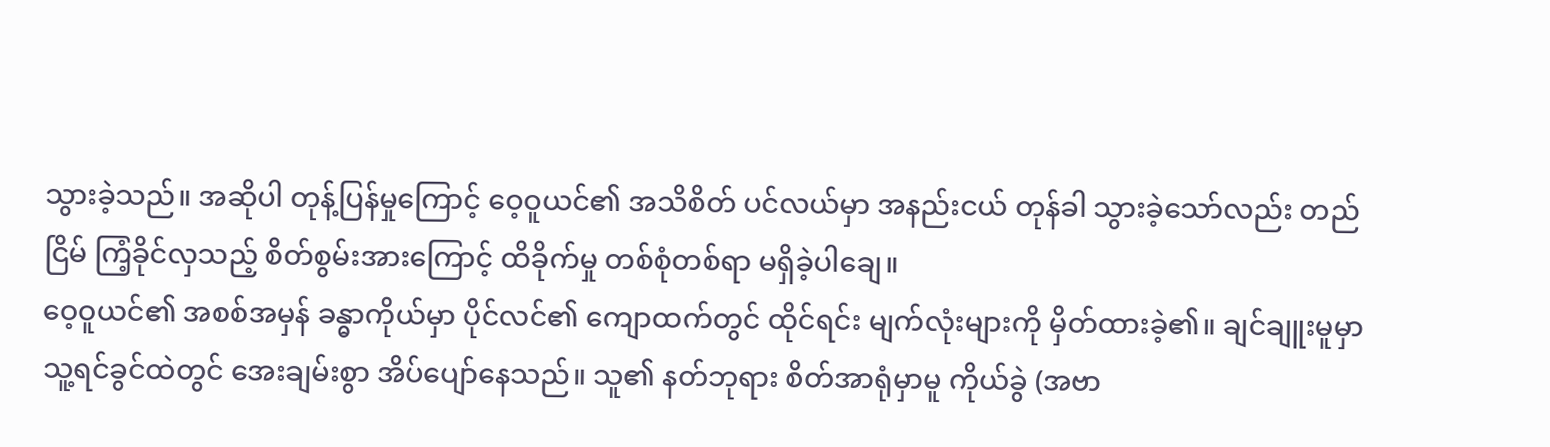သွားခဲ့သည်။ အဆိုပါ တုန့်ပြန်မှုကြောင့် ဝေ့ဝူယင်၏ အသိစိတ် ပင်လယ်မှာ အနည်းငယ် တုန်ခါ သွားခဲ့သော်လည်း တည်ငြိမ် ကြံ့ခိုင်လှသည့် စိတ်စွမ်းအားကြောင့် ထိခိုက်မှု တစ်စုံတစ်ရာ မရှိခဲ့ပါချေ။
ဝေ့ဝူယင်၏ အစစ်အမှန် ခန္ဓာကိုယ်မှာ ပိုင်လင်၏ ကျောထက်တွင် ထိုင်ရင်း မျက်လုံးများကို မှိတ်ထားခဲ့၏။ ချင်ချူးမူမှာ သူ့ရင်ခွင်ထဲတွင် အေးချမ်းစွာ အိပ်ပျော်နေသည်။ သူ၏ နတ်ဘုရား စိတ်အာရုံမှာမူ ကိုယ်ခွဲ (အဗာ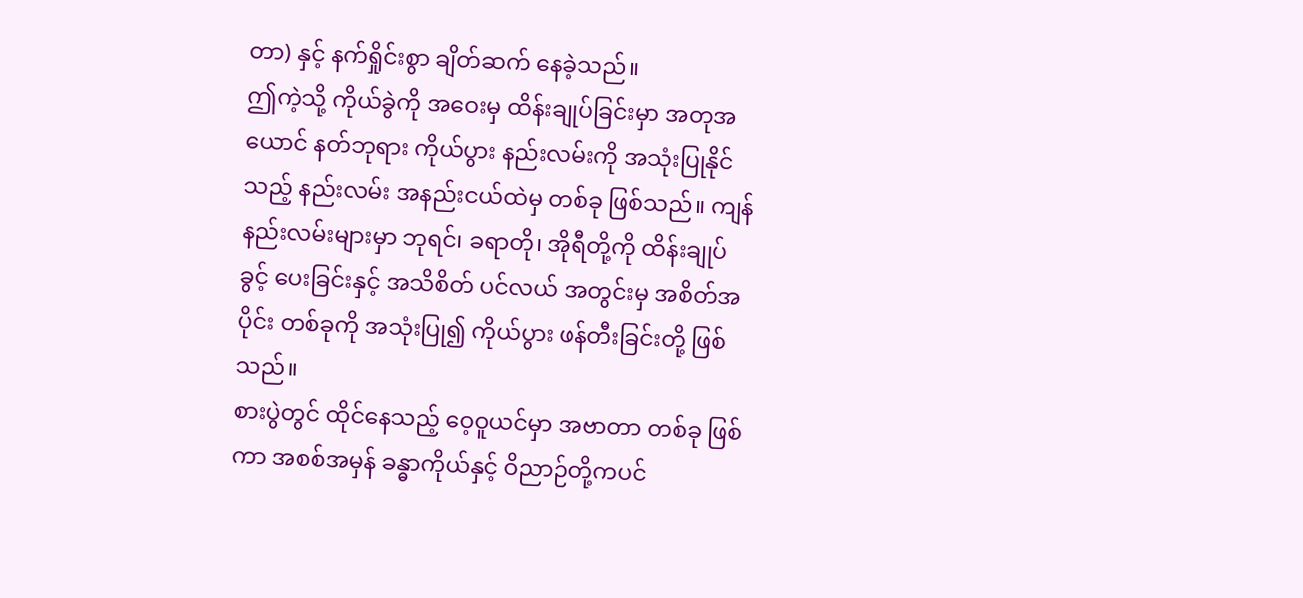တာ) နှင့် နက်ရှိုင်းစွာ ချိတ်ဆက် နေခဲ့သည်။
ဤကဲ့သို့ ကိုယ်ခွဲကို အဝေးမှ ထိန်းချုပ်ခြင်းမှာ အတုအယောင် နတ်ဘုရား ကိုယ်ပွား နည်းလမ်းကို အသုံးပြုနိုင်သည့် နည်းလမ်း အနည်းငယ်ထဲမှ တစ်ခု ဖြစ်သည်။ ကျန်နည်းလမ်းများမှာ ဘုရင်၊ ခရာတို၊ အိုရီတို့ကို ထိန်းချုပ်ခွင့် ပေးခြင်းနှင့် အသိစိတ် ပင်လယ် အတွင်းမှ အစိတ်အပိုင်း တစ်ခုကို အသုံးပြု၍ ကိုယ်ပွား ဖန်တီးခြင်းတို့ ဖြစ်သည်။
စားပွဲတွင် ထိုင်နေသည့် ဝေ့ဝူယင်မှာ အဗာတာ တစ်ခု ဖြစ်ကာ အစစ်အမှန် ခန္ဓာကိုယ်နှင့် ဝိညာဉ်တို့ကပင်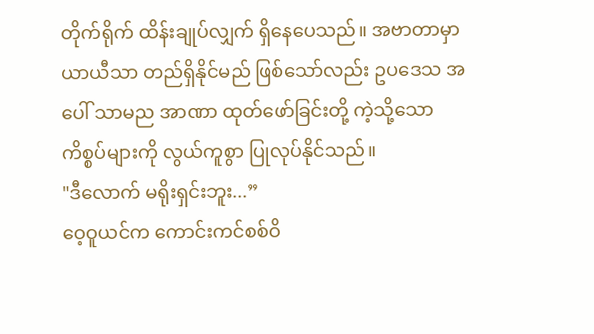တိုက်ရိုက် ထိန်းချုပ်လျှက် ရှိနေပေသည်။ အဗာတာမှာ ယာယီသာ တည်ရှိနိုင်မည် ဖြစ်သော်လည်း ဥပဒေသ အပေါ် သာမည အာဏာ ထုတ်ဖော်ခြင်းတို့ ကဲ့သို့သော ကိစ္စပ်များကို လွယ်ကူစွာ ပြုလုပ်နိုင်သည်။
"ဒီလောက် မရိုးရှင်းဘူး...”
ဝေ့ဝူယင်က ကောင်းကင်စစ်ဝိ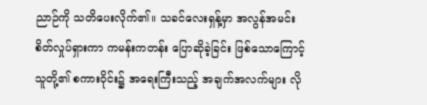ညာဉ်ကို သတိပေးလိုက်၏။ သခင်လေးရှန့်မှာ အလွန်အမင်း စိတ်လှုပ်ရှားကာ ကမန်းကတန်း ပြောဆိုခဲ့ခြင်း ဖြစ်သောကြောင့် သူတို့၏ စကားဝိုင်း၌ အရေးကြီးသည့် အချက်အလက်များ လို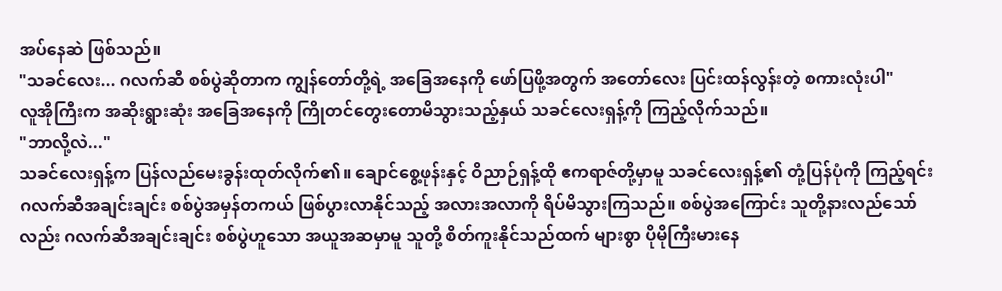အပ်နေဆဲ ဖြစ်သည်။
"သခင်လေး... ဂလက်ဆီ စစ်ပွဲဆိုတာက ကျွန်တော်တို့ရဲ့ အခြေအနေကို ဖော်ပြဖို့အတွက် အတော်လေး ပြင်းထန်လွန်းတဲ့ စကားလုံးပါ"
လူအိုကြီးက အဆိုးရွားဆုံး အခြေအနေကို ကြိုတင်တွေးတောမိသွားသည့်နှယ် သခင်လေးရှန့်ကို ကြည့်လိုက်သည်။
"ဘာလို့လဲ..."
သခင်လေးရှန့်က ပြန်လည်မေးခွန်းထုတ်လိုက်၏။ ချောင်စွေ့ဖုန်းနှင့် ဝိညာဉ်ရှန့်ထို ဧကရာဇ်တို့မှာမူ သခင်လေးရှန့်၏ တုံ့ပြန်ပုံကို ကြည့်ရင်း ဂလက်ဆီအချင်းချင်း စစ်ပွဲအမှန်တကယ် ဖြစ်ပွားလာနိုင်သည့် အလားအလာကို ရိပ်မိသွားကြသည်။ စစ်ပွဲအကြောင်း သူတို့နားလည်သော်လည်း ဂလက်ဆီအချင်းချင်း စစ်ပွဲဟူသော အယူအဆမှာမူ သူတို့ စိတ်ကူးနိုင်သည်ထက် များစွာ ပိုမိုကြီးမားနေ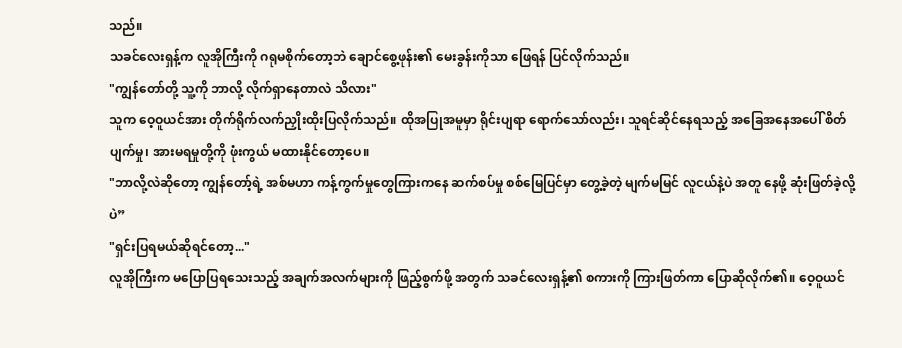သည်။
သခင်လေးရှန့်က လူအိုကြီးကို ဂရုမစိုက်တော့ဘဲ ချောင်စွေ့ဖုန်း၏ မေးခွန်းကိုသာ ဖြေရန် ပြင်လိုက်သည်။
"ကျွန်တော်တို့ သူ့ကို ဘာလို့ လိုက်ရှာနေတာလဲ သိလား"
သူက ဝေ့ဝူယင်အား တိုက်ရိုက်လက်ညှိုးထိုးပြလိုက်သည်။ ထိုအပြုအမူမှာ ရိုင်းပျရာ ရောက်သော်လည်း၊ သူရင်ဆိုင်နေရသည့် အခြေအနေအပေါ် စိတ်ပျက်မှု၊ အားမရမှုတို့ကို ဖုံးကွယ် မထားနိုင်တော့ပေ။
"ဘာလို့လဲဆိုတော့ ကျွန်တော့်ရဲ့ အစ်မဟာ ကန့်ကွက်မှုတွေကြားကနေ ဆက်စပ်မှု စစ်မြေပြင်မှာ တွေ့ခဲ့တဲ့ မျက်မမြင် လူငယ်နဲ့ပဲ အတူ နေဖို့ ဆုံးဖြတ်ခဲ့လို့ပဲ”
"ရှင်းပြရမယ်ဆိုရင်တော့..."
လူအိုကြီးက မပြောပြရသေးသည့် အချက်အလက်များကို ဖြည့်စွက်ဖို့ အတွက် သခင်လေးရှန့်၏ စကားကို ကြားဖြတ်ကာ ပြောဆိုလိုက်၏။ ဝေ့ဝူယင်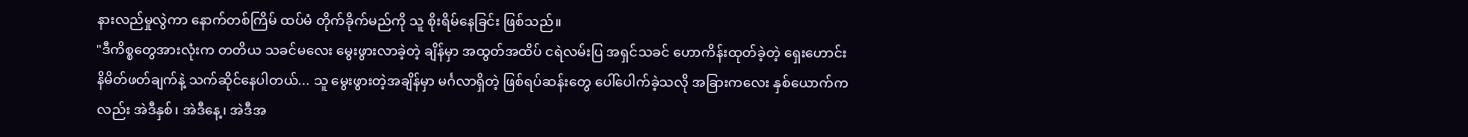နားလည်မှုလွဲကာ နောက်တစ်ကြိမ် ထပ်မံ တိုက်ခိုက်မည်ကို သူ စိုးရိမ်နေခြင်း ဖြစ်သည်။
"ဒီကိစ္စတွေအားလုံးက တတိယ သခင်မလေး မွေးဖွားလာခဲ့တဲ့ ချိန်မှာ အထွတ်အထိပ် ငရဲလမ်းပြ အရှင်သခင် ဟောကိန်းထုတ်ခဲ့တဲ့ ရှေးဟောင်း နိမိတ်ဖတ်ချက်နဲ့ သက်ဆိုင်နေပါတယ်... သူ မွေးဖွားတဲ့အချိန်မှာ မင်္ဂလာရှိတဲ့ ဖြစ်ရပ်ဆန်းတွေ ပေါ်ပေါက်ခဲ့သလို အခြားကလေး နှစ်ယောက်ကလည်း အဲဒီနှစ်၊ အဲဒီနေ့၊ အဲဒီအ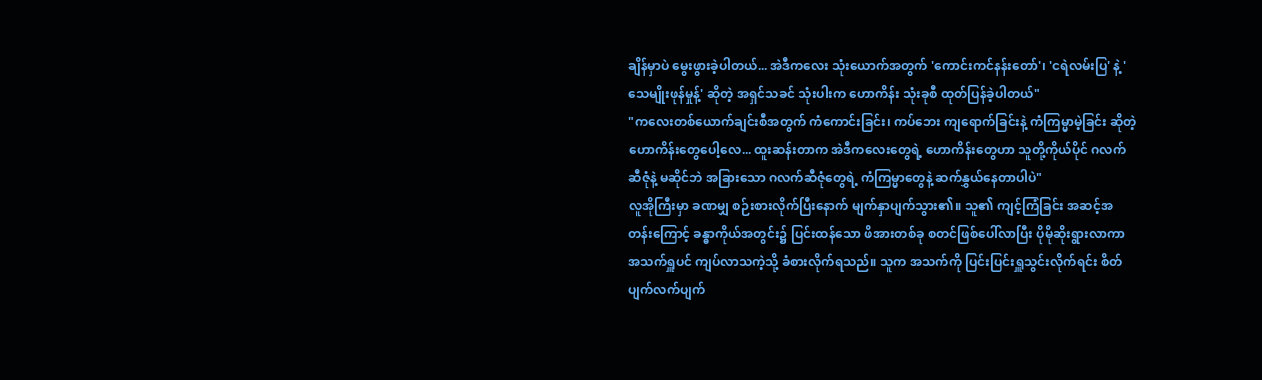ချိန်မှာပဲ မွေးဖွားခဲ့ပါတယ်... အဲဒီကလေး သုံးယောက်အတွက် 'ကောင်းကင်နန်းတော်'၊ 'ငရဲလမ်းပြ' နဲ့ 'သေမျိုးဖုန်မှုန့်' ဆိုတဲ့ အရှင်သခင် သုံးပါးက ဟောကိန်း သုံးခုစီ ထုတ်ပြန်ခဲ့ပါတယ်"
"ကလေးတစ်ယောက်ချင်းစီအတွက် ကံကောင်းခြင်း၊ ကပ်ဘေး ကျရောက်ခြင်းနဲ့ ကံကြမ္မာမဲ့ခြင်း ဆိုတဲ့ ဟောကိန်းတွေပေါ့လေ... ထူးဆန်းတာက အဲဒီကလေးတွေရဲ့ ဟောကိန်းတွေဟာ သူတို့ကိုယ်ပိုင် ဂလက်ဆီဇုံနဲ့ မဆိုင်ဘဲ အခြားသော ဂလက်ဆီဇုံတွေရဲ့ ကံကြမ္မာတွေနဲ့ ဆက်နွှယ်နေတာပါပဲ"
လူအိုကြီးမှာ ခဏမျှ စဉ်းစားလိုက်ပြီးနောက် မျက်နှာပျက်သွား၏။ သူ၏ ကျင့်ကြံခြင်း အဆင့်အတန်းကြောင့် ခန္ဓာကိုယ်အတွင်း၌ ပြင်းထန်သော ဖိအားတစ်ခု စတင်ဖြစ်ပေါ်လာပြီး ပိုမိုဆိုးရွားလာကာ အသက်ရှူပင် ကျပ်လာသကဲ့သို့ ခံစားလိုက်ရသည်။ သူက အသက်ကို ပြင်းပြင်းရှူသွင်းလိုက်ရင်း စိတ်ပျက်လက်ပျက်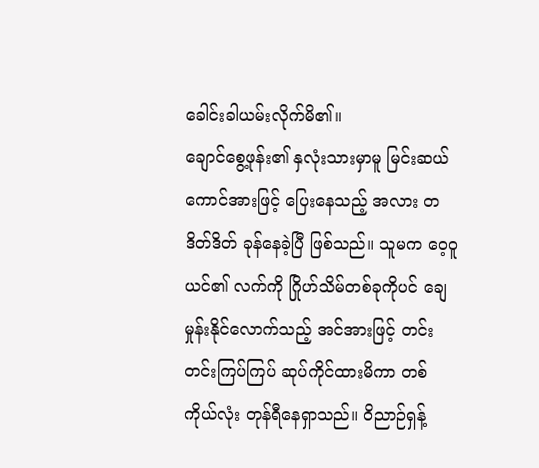ခေါင်းခါယမ်းလိုက်မိ၏။
ချောင်စွေ့ဖုန်း၏ နှလုံးသားမှာမူ မြင်းဆယ်ကောင်အားဖြင့် ပြေးနေသည့် အလား တဒိတ်ဒိတ် ခုန်နေခဲ့ပြီ ဖြစ်သည်။ သူမက ဝေ့ဝူယင်၏ လက်ကို ဂြိုဟ်သိမ်တစ်ခုကိုပင် ချေမှုန်းနိုင်လောက်သည့် အင်အားဖြင့် တင်းတင်းကြပ်ကြပ် ဆုပ်ကိုင်ထားမိကာ တစ်ကိုယ်လုံး တုန်ရီနေရှာသည်။ ဝိညာဉ်ရှန့်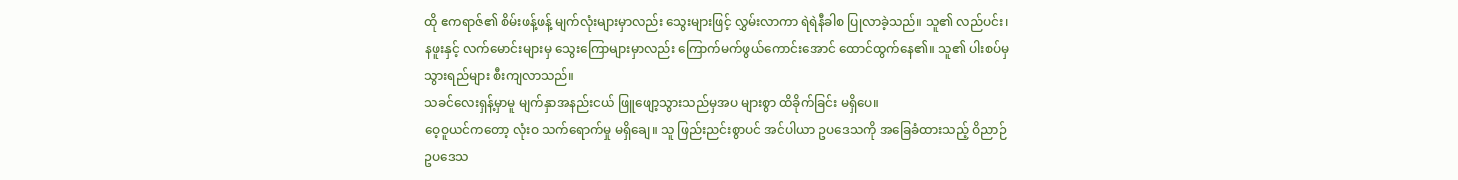ထို ဧကရာဇ်၏ စိမ်းဖန့်ဖန့် မျက်လုံးများမှာလည်း သွေးများဖြင့် လွှမ်းလာကာ ရဲရဲနီခါစ ပြုလာခဲ့သည်။ သူ၏ လည်ပင်း၊ နဖူးနှင့် လက်မောင်းများမှ သွေးကြောများမှာလည်း ကြောက်မက်ဖွယ်ကောင်းအောင် ထောင်ထွက်နေ၏။ သူ၏ ပါးစပ်မှ သွားရည်များ စီးကျလာသည်။
သခင်လေးရှန့်မှာမူ မျက်နှာအနည်းငယ် ဖြူဖျော့သွားသည်မှအပ များစွာ ထိခိုက်ခြင်း မရှိပေ။
ဝေ့ဝူယင်ကတော့ လုံးဝ သက်ရောက်မှု မရှိချေ။ သူ ဖြည်းညင်းစွာပင် အင်ပါယာ ဥပဒေသကို အခြေခံထားသည့် ဝိညာဉ် ဥပဒေသ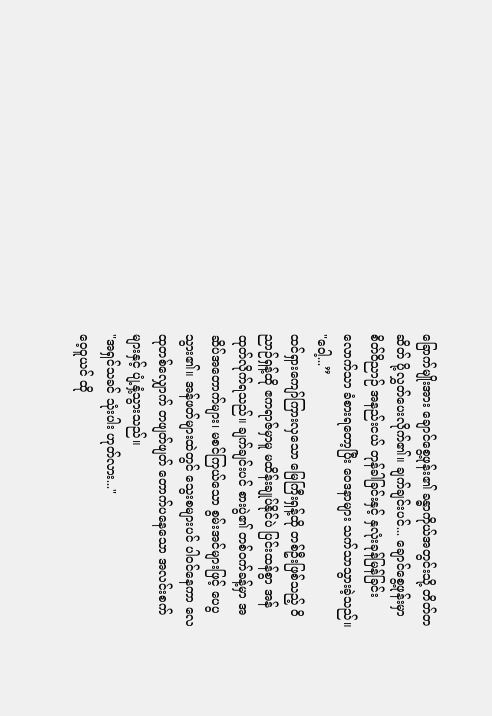ခြောက်မျိုးအား ချောင်စွေ့ဖုန်း၏ ခန္ဓာကိုယ်အတွင်းသို့ တိတ်တဆိတ် ပို့လွှတ်ပေးလိုက်၏။ ချက်ချင်းပင်... ချောင်စွေ့ဖုန်းမှာ စိတ်ဝိညာဉ် အနည်းငယ် တုန်ခါခြင်းနှင့် နှလုံးခုန်မြန်ခြင်းလောက်သာ ခံစားရတော့ပြီး ဝေဒနာများ သက်သာသွားခဲ့သည်။
"ဝေါ့...”
ထင်ရှားကျော်ကြားလှသော မြေကြီးရှန့်ထို တစ်ဦးဖြစ်သည့် ဝိညာဉ်ရှန့်ထို ဧကရာဇ်မှာမူ မထိန်းချုပ်နိုင်ပဲ ပြင်းထန်စွာ အန်ထုတ်လိုက်ရသည်။ ချက်ချင်းပင် စားပွဲ၏ တစ်ဝက်ခန့်မှာ အဆိပ်အတောက်များ၊ မစင်ကြယ်သော စွမ်းအင်များဖြင့် ပေပွသွား၏။ အန်ဖတ်များထဲတွင် သွေးစများပင် ပါဝင်နေကာ လေထုတစ်လျှောက် တဖျတ်ဖျတ် တောက်ပနေသော အလင်းစက်များနှင့် ပျံ့နှံ့သွားသည်။
"အရှင်သခင် သုံးပါး ဟုတ်လား..."
ဝေ့ဝူယင် ထို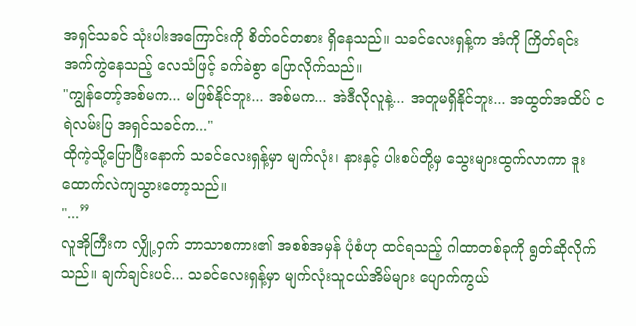အရှင်သခင် သုံးပါးအကြောင်းကို စိတ်ဝင်တစား ရှိနေသည်။ သခင်လေးရှန့်က အံကို ကြိတ်ရင်း အက်ကွဲနေသည့် လေသံဖြင့် ခက်ခဲစွာ ပြောလိုက်သည်။
"ကျွန်တော့်အစ်မက... မဖြစ်နိုင်ဘူး... အစ်မက... အဲဒီလိုလူနဲ့... အတူမရှိနိုင်ဘူး... အထွတ်အထိပ် ငရဲလမ်းပြ အရှင်သခင်က..."
ထိုကဲ့သို့ပြောပြီးနောက် သခင်လေးရှန့်မှာ မျက်လုံး၊ နားနှင့် ပါးစပ်တို့မှ သွေးများထွက်လာကာ ဒူးထောက်လဲကျသွားတော့သည်။
"...”
လူအိုကြီးက လျှို့ဝှက် ဘာသာစကား၏ အစစ်အမှန် ပုံစံဟု ထင်ရသည့် ဂါထာတစ်ခုကို ရွတ်ဆိုလိုက်သည်။ ချက်ချင်းပင်... သခင်လေးရှန့်မှာ မျက်လုံးသူငယ်အိမ်များ ပျောက်ကွယ်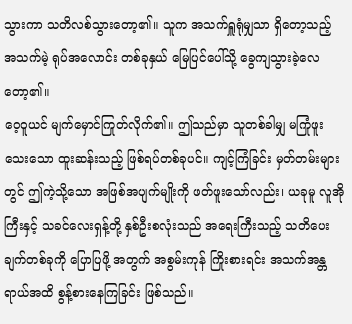သွားကာ သတိလစ်သွားတော့၏။ သူက အသက်ရှူရုံမျှသာ ရှိတော့သည့် အသက်မဲ့ ရုပ်အလောင်း တစ်ခုနှယ် မြေပြင်ပေါ်သို့ ခွေကျသွားခဲ့လေတော့၏။
ဝေ့ဝူယင် မျက်မှောင်ကြုတ်လိုက်၏။ ဤသည်မှာ သူတစ်ခါမျှ မကြုံဖူးသေးသော ထူးဆန်းသည့် ဖြစ်ရပ်တစ်ခုပင်။ ကျင့်ကြံခြင်း မှတ်တမ်းများတွင် ဤကဲ့သို့သော အဖြစ်အပျက်မျိုးကို ဖတ်ဖူးသော်လည်း၊ ယခုမူ လူအိုကြီးနှင့် သခင်လေးရှန့်တို့ နှစ်ဦးစလုံးသည် အရေးကြီးသည့် သတိပေးချက်တစ်ခုကို ပြောပြဖို့ အတွက် အစွမ်းကုန် ကြိုးစားရင်း အသက်အန္တရာယ်အထိ စွန့်စားနေကြခြင်း ဖြစ်သည်။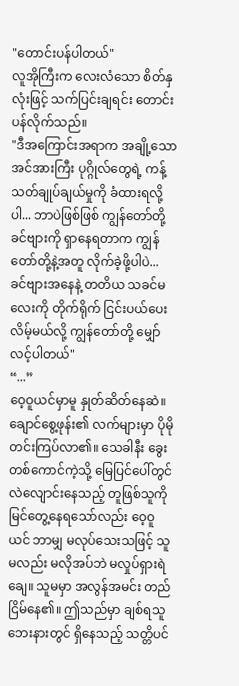"တောင်းပန်ပါတယ်"
လူအိုကြီးက လေးလံသော စိတ်နှလုံးဖြင့် သက်ပြင်းချရင်း တောင်းပန်လိုက်သည်။
"ဒီအကြောင်းအရာက အချို့သော အင်အားကြီး ပုဂ္ဂိုလ်တွေရဲ့ ကန့်သတ်ချုပ်ချယ်မှုကို ခံထားရလို့ပါ... ဘာပဲဖြစ်ဖြစ် ကျွန်တော်တို့ ခင်ဗျားကို ရှာနေရတာက ကျွန်တော်တို့နဲ့အတူ လိုက်ခဲ့ဖို့ပါပဲ... ခင်ဗျားအနေနဲ့ တတိယ သခင်မလေးကို တိုက်ရိုက် ငြင်းပယ်ပေးလိမ့်မယ်လို့ ကျွန်တော်တို့ မျှော်လင့်ပါတယ်"
“...”
ဝေ့ဝူယင်မှာမူ နှုတ်ဆိတ်နေဆဲ။ ချောင်စွေ့ဖုန်း၏ လက်များမှာ ပိုမိုတင်းကြပ်လာ၏။ သေခါနီး ခွေးတစ်ကောင်ကဲ့သို့ မြေပြင်ပေါ်တွင် လဲလျောင်းနေသည့် တူဖြစ်သူကို မြင်တွေ့နေရသော်လည်း ဝေ့ဝူယင် ဘာမျှ မလုပ်သေးသဖြင့် သူမလည်း မလိုအပ်ဘဲ မလှုပ်ရှားရဲချေ။ သူမမှာ အလွန်အမင်း တည်ငြိမ်နေ၏။ ဤသည်မှာ ချစ်ရသူ ဘေးနားတွင် ရှိနေသည့် သတ္တိပင်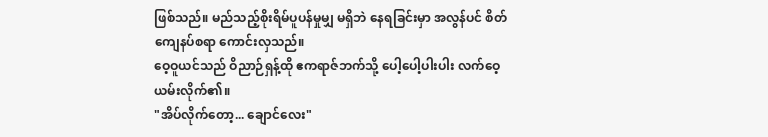ဖြစ်သည်။ မည်သည့်စိုးရိမ်ပူပန်မှုမျှ မရှိဘဲ နေရခြင်းမှာ အလွန်ပင် စိတ်ကျေနပ်စရာ ကောင်းလှသည်။
ဝေ့ဝူယင်သည် ဝိညာဉ်ရှန့်ထို ဧကရာဇ်ဘက်သို့ ပေါ့ပေါ့ပါးပါး လက်ဝေ့ယမ်းလိုက်၏။
"အိပ်လိုက်တော့... ချောင်လေး"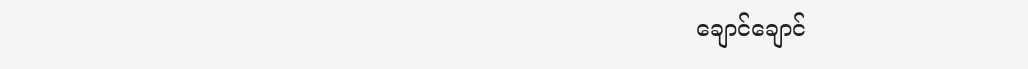ချောင်ချောင်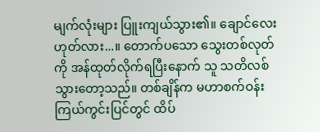မျက်လုံးများ ပြူးကျယ်သွား၏။ ချောင်လေး ဟုတ်လား...။ တောက်ပသော သွေးတစ်လုတ်ကို အန်ထုတ်လိုက်ရပြီးနောက် သူ သတိလစ်သွားတော့သည်။ တစ်ချိန်က မဟာစက်ဝန်း ကြယ်ကွင်းပြင်တွင် ထိပ်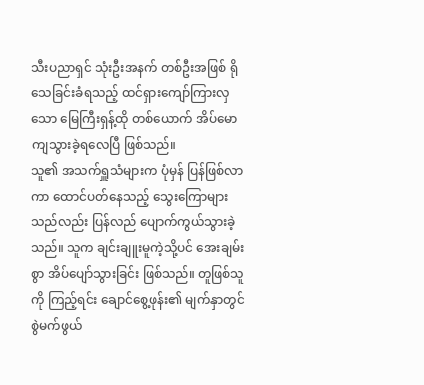သီးပညာရှင် သုံးဦးအနက် တစ်ဦးအဖြစ် ရိုသေခြင်းခံရသည့် ထင်ရှားကျော်ကြားလှသော မြေကြီးရှန့်ထို တစ်ယောက် အိပ်မောကျသွားခဲ့ရလေပြီ ဖြစ်သည်။
သူ၏ အသက်ရှူသံများက ပုံမှန် ပြန်ဖြစ်လာကာ ထောင်ပတ်နေသည့် သွေးကြောများသည်လည်း ပြန်လည် ပျောက်ကွယ်သွားခဲ့သည်။ သူက ချင်းချူးမူကဲ့သို့ပင် အေးချမ်းစွာ အိပ်ပျော်သွားခြင်း ဖြစ်သည်။ တူဖြစ်သူကို ကြည့်ရင်း ချောင်စွေ့ဖုန်း၏ မျက်နှာတွင် စွဲမက်ဖွယ်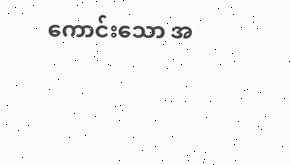ကောင်းသော အ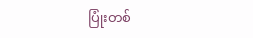ပြုံးတစ်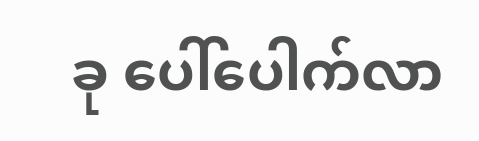ခု ပေါ်ပေါက်လာ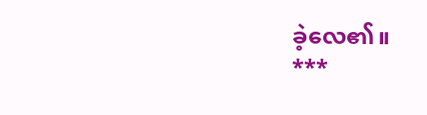ခဲ့လေ၏။
***